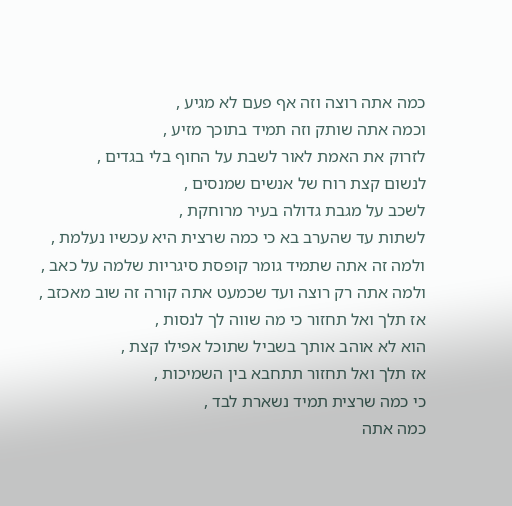כמה אתה רוצה וזה אף פעם לא מגיע ,
וכמה אתה שותק וזה תמיד בתוכך מזיע ,
לזרוק את האמת לאור לשבת על החוף בלי בגדים ,
לנשום קצת רוח של אנשים שמנסים ,
לשכב על מגבת גדולה בעיר מרוחקת ,
לשתות עד שהערב בא כי כמה שרצית היא עכשיו נעלמת ,
ולמה זה אתה שתמיד גומר קופסת סיגריות שלמה על כאב ,
ולמה אתה רק רוצה ועד שכמעט אתה קורה זה שוב מאכזב ,
אז תלך ואל תחזור כי מה שווה לך לנסות ,
הוא לא אוהב אותך בשביל שתוכל אפילו קצת ,
אז תלך ואל תחזור תתחבא בין השמיכות ,
כי כמה שרצית תמיד נשארת לבד ,
כמה אתה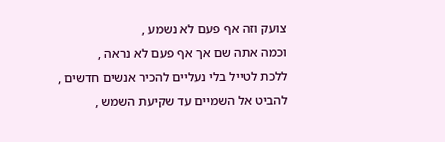צועק וזה אף פעם לא נשמע ,
וכמה אתה שם אך אף פעם לא נראה ,
ללכת לטייל בלי נעליים להכיר אנשים חדשים ,
להביט אל השמיים עד שקיעת השמש ,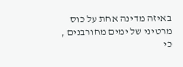באיזה מדינה אחת על כוס מרטיני של ימים מחורבנים ,
כי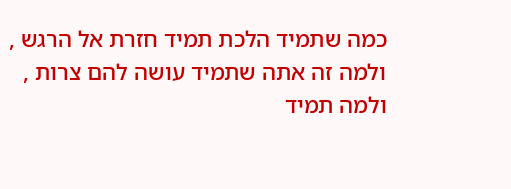כמה שתמיד הלכת תמיד חזרת אל הרגש ,
ולמה זה אתה שתמיד עושה להם צרות ,
ולמה תמיד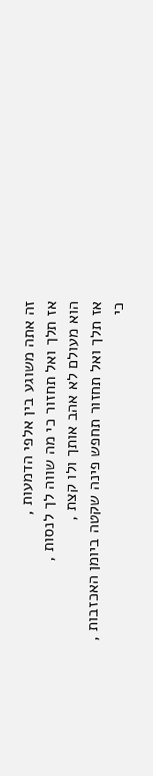זה אתה משוגע בין אלפי הדמעות ,
אז תלך ואל תחזור כי מה שווה לך לנסות ,
הוא מעולם לא אהב אותך ולו קצת ,
אז תלך ואל תחזור תחפש פינה שקטה ביומן האכזבות ,
כי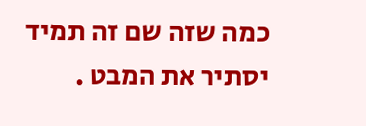כמה שזה שם זה תמיד יסתיר את המבט .